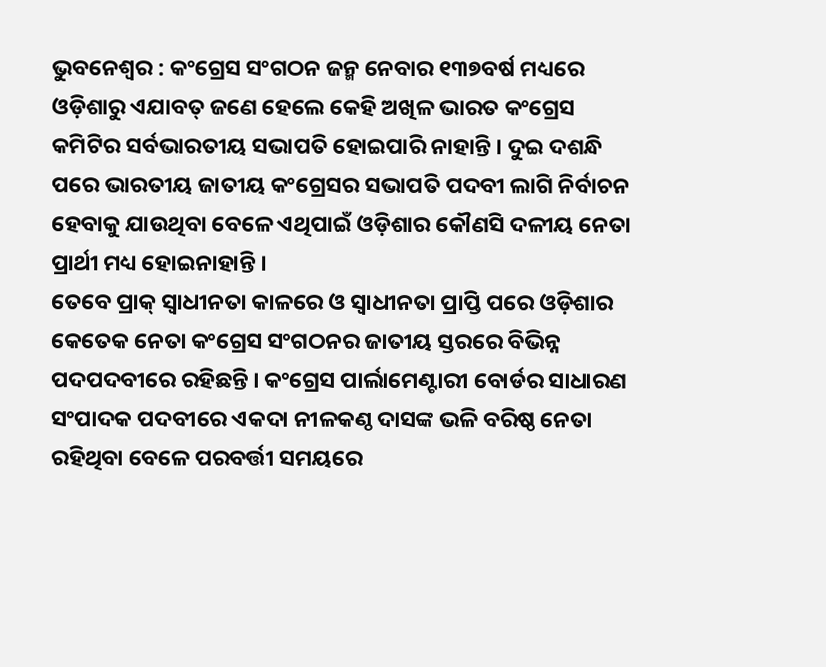ଭୁବନେଶ୍ୱର : କଂଗ୍ରେସ ସଂଗଠନ ଜନ୍ମ ନେବାର ୧୩୭ବର୍ଷ ମଧ୍ୟରେ ଓଡ଼ିଶାରୁ ଏଯାବତ୍ ଜଣେ ହେଲେ କେହି ଅଖିଳ ଭାରତ କଂଗ୍ରେସ କମିଟିର ସର୍ବଭାରତୀୟ ସଭାପତି ହୋଇପାରି ନାହାନ୍ତି । ଦୁଇ ଦଶନ୍ଧି ପରେ ଭାରତୀୟ ଜାତୀୟ କଂଗ୍ରେସର ସଭାପତି ପଦବୀ ଲାଗି ନିର୍ବାଚନ ହେବାକୁ ଯାଉଥିବା ବେଳେ ଏଥିପାଇଁ ଓଡ଼ିଶାର କୌଣସି ଦଳୀୟ ନେତା ପ୍ରାର୍ଥୀ ମଧ୍ୟ ହୋଇନାହାନ୍ତି ।
ତେବେ ପ୍ରାକ୍ ସ୍ୱାଧୀନତା କାଳରେ ଓ ସ୍ୱାଧୀନତା ପ୍ରାପ୍ତି ପରେ ଓଡ଼ିଶାର କେତେକ ନେତା କଂଗ୍ରେସ ସଂଗଠନର ଜାତୀୟ ସ୍ତରରେ ବିଭିନ୍ନ ପଦପଦବୀରେ ରହିଛନ୍ତି । କଂଗ୍ରେସ ପାର୍ଲାମେଣ୍ଟାରୀ ବୋର୍ଡର ସାଧାରଣ ସଂପାଦକ ପଦବୀରେ ଏକଦା ନୀଳକଣ୍ଠ ଦାସଙ୍କ ଭଳି ବରିଷ୍ଠ ନେତା ରହିଥିବା ବେଳେ ପରବର୍ତ୍ତୀ ସମୟରେ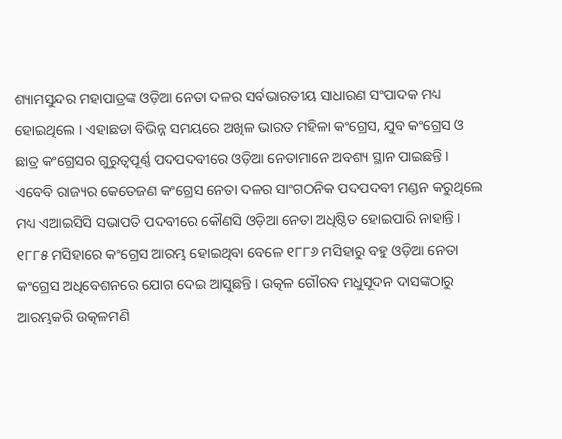ଶ୍ୟାମସୁନ୍ଦର ମହାପାତ୍ରଙ୍କ ଓଡ଼ିଆ ନେତା ଦଳର ସର୍ବଭାରତୀୟ ସାଧାରଣ ସଂପାଦକ ମଧ୍ୟ ହୋଇଥିଲେ । ଏହାଛଡା ବିଭିନ୍ନ ସମୟରେ ଅଖିଳ ଭାରତ ମହିଳା କଂଗ୍ରେସ, ଯୁବ କଂଗ୍ରେସ ଓ ଛାତ୍ର କଂଗ୍ରେସର ଗୁରୁତ୍ୱପୂର୍ଣ୍ଣ ପଦପଦବୀରେ ଓଡ଼ିଆ ନେତାମାନେ ଅବଶ୍ୟ ସ୍ଥାନ ପାଇଛନ୍ତି । ଏବେବି ରାଜ୍ୟର କେତେଜଣ କଂଗ୍ରେସ ନେତା ଦଳର ସାଂଗଠନିକ ପଦପଦବୀ ମଣ୍ଡନ କରୁଥିଲେ ମଧ୍ୟ ଏଆଇସିସି ସଭାପତି ପଦବୀରେ କୌଣସି ଓଡ଼ିଆ ନେତା ଅଧିଷ୍ଠିତ ହୋଇପାରି ନାହାନ୍ତି ।
୧୮୮୫ ମସିହାରେ କଂଗ୍ରେସ ଆରମ୍ଭ ହୋଇଥିବା ବେଳେ ୧୮୮୬ ମସିହାରୁ ବହୁ ଓଡ଼ିଆ ନେତା କଂଗ୍ରେସ ଅଧିବେଶନରେ ଯୋଗ ଦେଇ ଆସୁଛନ୍ତି । ଉତ୍କଳ ଗୌରବ ମଧୁସୂଦନ ଦାସଙ୍କଠାରୁ ଆରମ୍ଭକରି ଉତ୍କଳମଣି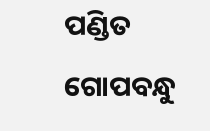ପଣ୍ଡିତ ଗୋପବନ୍ଧୁ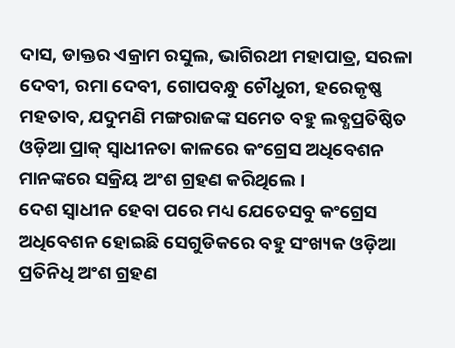ଦାସ, ଡାକ୍ତର ଏକ୍ରାମ ରସୁଲ, ଭାଗିରଥୀ ମହାପାତ୍ର, ସରଳା ଦେବୀ, ରମା ଦେବୀ, ଗୋପବନ୍ଧୁ ଚୌଧୁରୀ, ହରେକୃଷ୍ଣ ମହତାବ, ଯଦୁମଣି ମଙ୍ଗରାଜଙ୍କ ସମେତ ବହୁ ଲବ୍ଧପ୍ରତିଷ୍ଠିତ ଓଡ଼ିଆ ପ୍ରାକ୍ ସ୍ୱାଧୀନତା କାଳରେ କଂଗ୍ରେସ ଅଧିବେଶନ ମାନଙ୍କରେ ସକ୍ରିୟ ଅଂଶ ଗ୍ରହଣ କରିଥିଲେ ।
ଦେଶ ସ୍ୱାଧୀନ ହେବା ପରେ ମଧ୍ୟ ଯେତେସବୁ କଂଗ୍ରେସ ଅଧିବେଶନ ହୋଇଛି ସେଗୁଡିକରେ ବହୁ ସଂଖ୍ୟକ ଓଡ଼ିଆ ପ୍ରତିନିଧି ଅଂଶ ଗ୍ରହଣ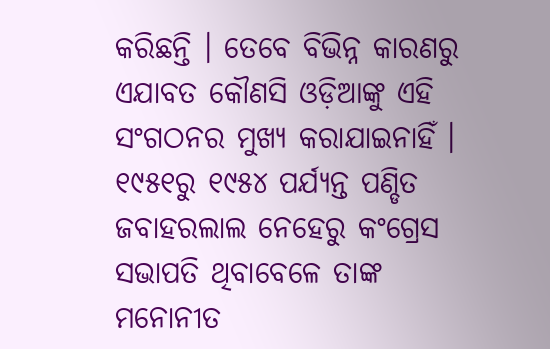କରିଛନ୍ତି । ତେବେ ବିଭିନ୍ନ କାରଣରୁ ଏଯାବତ କୌଣସି ଓଡ଼ିଆଙ୍କୁ ଏହି ସଂଗଠନର ମୁଖ୍ୟ କରାଯାଇନାହିଁ । ୧୯୫୧ରୁ ୧୯୫୪ ପର୍ଯ୍ୟନ୍ତ ପଣ୍ଡିତ ଜବାହରଲାଲ ନେହେରୁ କଂଗ୍ରେସ ସଭାପତି ଥିବାବେଳେ ତାଙ୍କ ମନୋନୀତ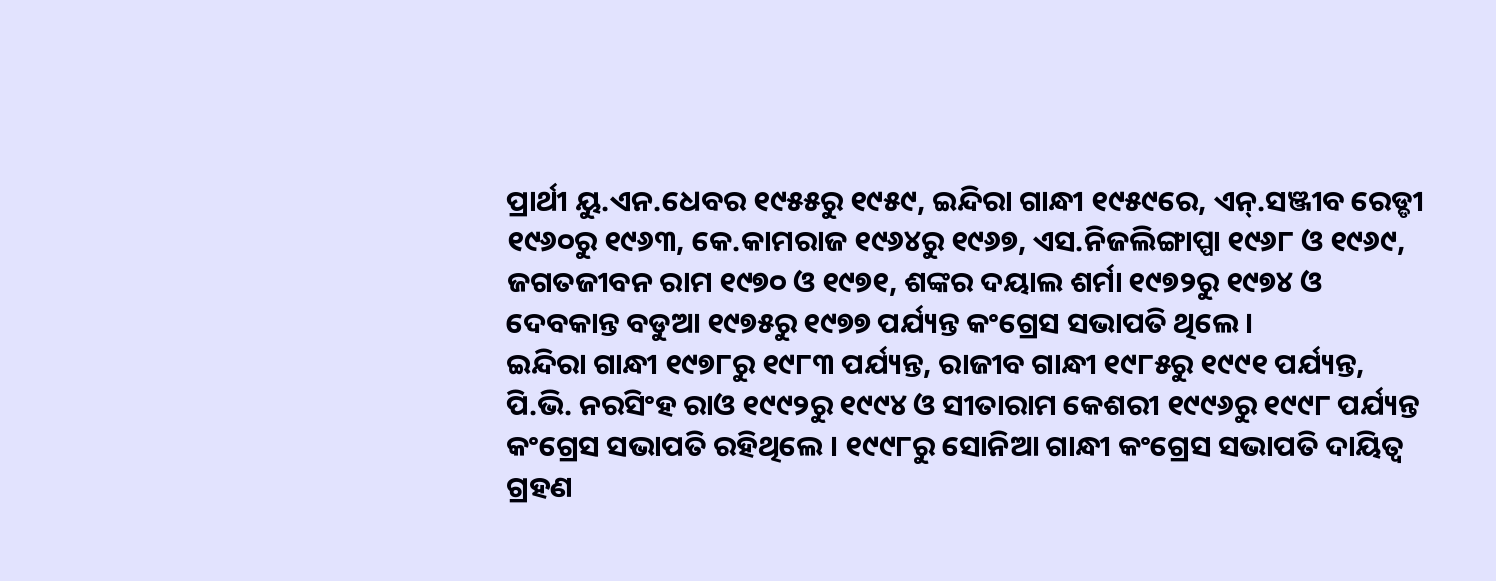ପ୍ରାର୍ଥୀ ୟୁ.ଏନ.ଧେବର ୧୯୫୫ରୁ ୧୯୫୯, ଇନ୍ଦିରା ଗାନ୍ଧୀ ୧୯୫୯ରେ, ଏନ୍.ସଞ୍ଜୀବ ରେଡ୍ଡୀ ୧୯୬୦ରୁ ୧୯୬୩, କେ.କାମରାଜ ୧୯୬୪ରୁ ୧୯୬୭, ଏସ.ନିଜଲିଙ୍ଗାପ୍ପା ୧୯୬୮ ଓ ୧୯୬୯, ଜଗତଜୀବନ ରାମ ୧୯୭୦ ଓ ୧୯୭୧, ଶଙ୍କର ଦୟାଲ ଶର୍ମା ୧୯୭୨ରୁ ୧୯୭୪ ଓ ଦେବକାନ୍ତ ବଡୁଆ ୧୯୭୫ରୁ ୧୯୭୭ ପର୍ଯ୍ୟନ୍ତ କଂଗ୍ରେସ ସଭାପତି ଥିଲେ ।
ଇନ୍ଦିରା ଗାନ୍ଧୀ ୧୯୭୮ରୁ ୧୯୮୩ ପର୍ଯ୍ୟନ୍ତ, ରାଜୀବ ଗାନ୍ଧୀ ୧୯୮୫ରୁ ୧୯୯୧ ପର୍ଯ୍ୟନ୍ତ, ପି.ଭି. ନରସିଂହ ରାଓ ୧୯୯୨ରୁ ୧୯୯୪ ଓ ସୀତାରାମ କେଶରୀ ୧୯୯୬ରୁ ୧୯୯୮ ପର୍ଯ୍ୟନ୍ତ କଂଗ୍ରେସ ସଭାପତି ରହିଥିଲେ । ୧୯୯୮ରୁ ସୋନିଆ ଗାନ୍ଧୀ କଂଗ୍ରେସ ସଭାପତି ଦାୟିତ୍ୱ ଗ୍ରହଣ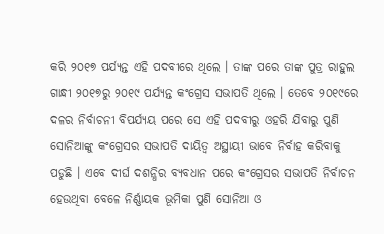କରି ୨୦୧୭ ପର୍ଯ୍ୟନ୍ତ ଏହି ପଦବୀରେ ଥିଲେ । ତାଙ୍କ ପରେ ତାଙ୍କ ପୁତ୍ର ରାହୁଲ ଗାନ୍ଧୀ ୨୦୧୭ରୁ ୨୦୧୯ ପର୍ଯ୍ୟନ୍ତ କଂଗ୍ରେସ ସଭାପତି ଥିଲେ । ତେବେ ୨୦୧୯ରେ ଦଳର ନିର୍ବାଚନୀ ବିପର୍ଯ୍ୟୟ ପରେ ସେ ଏହି ପଦବୀରୁ ଓହରି ଯିବାରୁ ପୁଣି ସୋନିଆଙ୍କୁ କଂଗ୍ରେସର ସଭାପତି ଦାୟିତ୍ୱ ଅସ୍ଥାୟୀ ଭାବେ ନିର୍ବାହ କରିବାକୁ ପଡୁଛି । ଏବେ ଦୀର୍ଘ ଦଶନ୍ଧିର ବ୍ୟବଧାନ ପରେ କଂଗ୍ରେସର ସଭାପତି ନିର୍ବାଚନ ହେଉଥିବା ବେଳେ ନିର୍ଣ୍ଣାୟକ ଭୂମିକା ପୁଣି ସୋନିଆ ଓ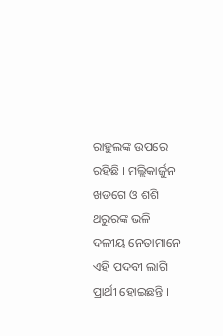ରାହୁଲଙ୍କ ଉପରେ ରହିଛି । ମଲ୍ଲିକାର୍ଜୁନ ଖଡଗେ ଓ ଶଶି ଥରୁରଙ୍କ ଭଳି ଦଳୀୟ ନେତାମାନେ ଏହି ପଦବୀ ଲାଗି ପ୍ରାର୍ଥୀ ହୋଇଛନ୍ତି ।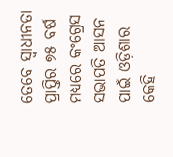ତେବେ ସ୍ୱାଧୀନତା ପ୍ରାପ୍ତିର ୭୫ ବର୍ଷ ମଧ୍ୟରେ କଂଗ୍ରେସ ସଭାପତି ଆସନ ପାଇଁ ଓଡ଼ିଶାର କେହି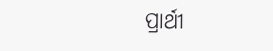ପ୍ରାର୍ଥୀ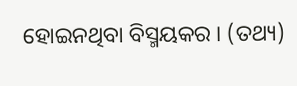ହୋଇନଥିବା ବିସ୍ମୟକର । (ତଥ୍ୟ)